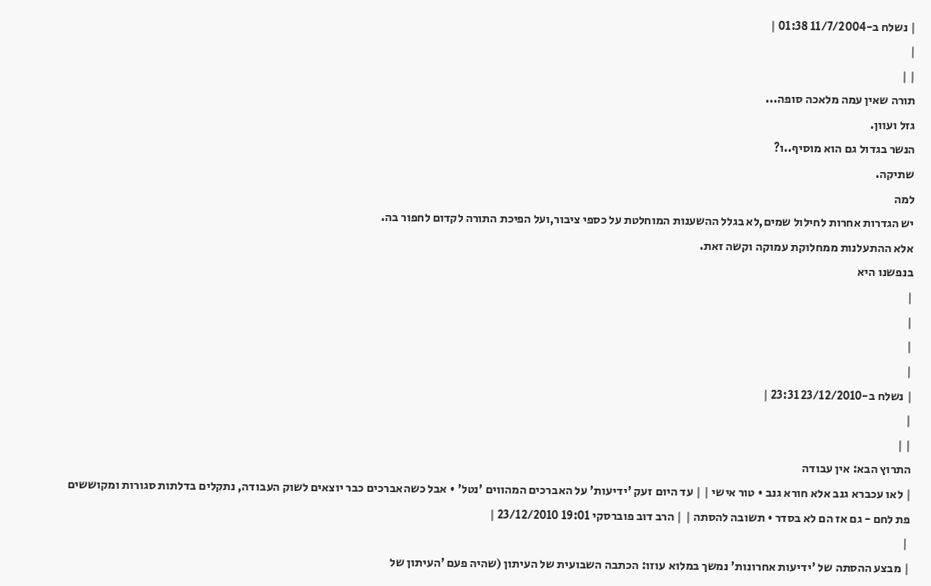| נשלח ב-11/7/2004 01:38 |
|
| |
תורה שאין עמה מלאכה סופה...
גזל ועוון.
הנשר בגדול גם הוא מוסיף..ו?
שתיקה.
למה
יש הגדרות אחרות לחילול שמים,לא בגלל ההשענות המוחלטת על כספי ציבור,ועל הפיכת התורה לקדום לחפור בה.
אלא ההתעלנות ממחלוקת עמוקה וקשה זאת.
בנפשנו היא
|
|
|
|
| נשלח ב-23/12/2010 23:31 |
|
| |
התרוץ הבא: אין עבודה
| לאו עכברא גנב אלא חורא גנב • טור אישי | | עד היום זעק 'ידיעות' על האברכים המהווים 'נטל' • אבל כשהאברכים כבר יוצאים לשוק העבודה, נתקלים בדלתות סגורות ומקוששים פת לחם - גם אז הם לא בסדר • תשובה להסתה | | הרב דוב פוברסקי 19:01 23/12/2010 |
 |
| מבצע ההסתה של 'ידיעות אחרונות' נמשך במלוא עוזו: הכתבה השבועית של העיתון (שהיה פעם 'העיתון של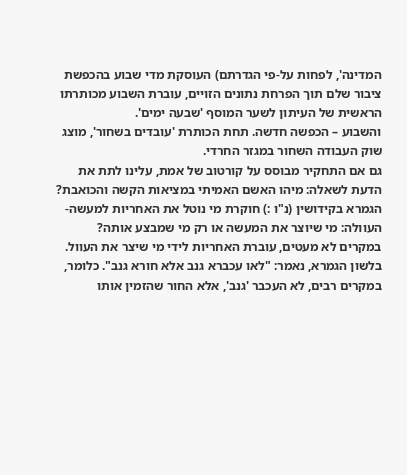המדינה', לפחות על-פי הגדרתם) העוסקת מדי שבוע בהכפשת ציבור שלם תוך הפרחת נתונים הזויים, עוברת השבוע מכותרתו הראשית של העיתון לשער המוסף 'שבעה ימים'.
והשבוע – הכפשה חדשה. תחת הכותרת 'עובדים בשחור', מוצג שוק העבודה השחור במגזר החרדי.
גם אם התחקיר מבוסס על קורטוב של אמת, עלינו לתת את הדעת לשאלה: מיהו האשם האמיתי במציאות הקשה והכואבת?
הגמרא בקידושין (נ"ו :) חוקרת מי נוטל את האחריות למעשה-העוולה: מי שיוצר את המעשה או רק מי שמבצע אותה?
במקרים לא מעטים, עוברת האחריות לידי מי שיצר את העוול.
בלשון הגמרא, נאמר: "לאו עכברא גנב אלא חורא גנב". כלומר, במקרים רבים, לא העכבר 'גנב', אלא החור שהזמין אותו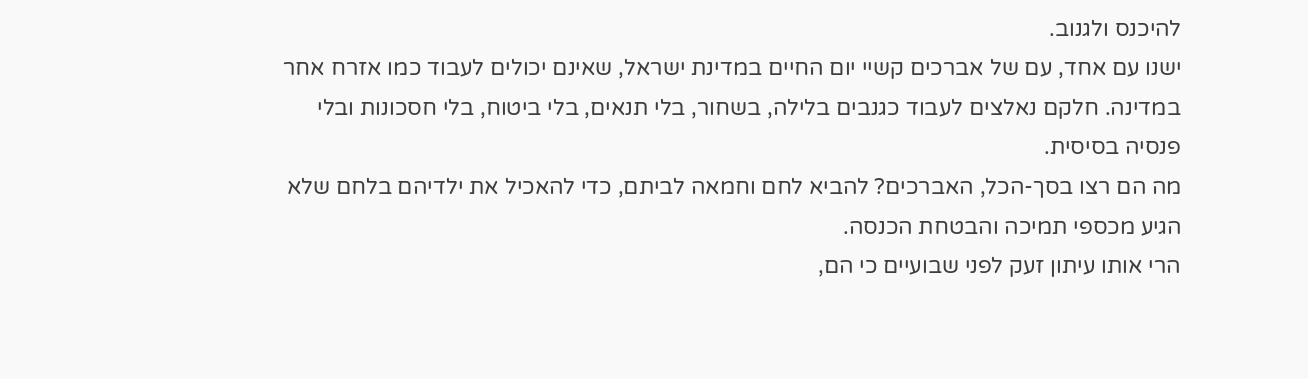להיכנס ולגנוב.
ישנו עם אחד, עם של אברכים קשיי יום החיים במדינת ישראל, שאינם יכולים לעבוד כמו אזרח אחר במדינה. חלקם נאלצים לעבוד כגנבים בלילה, בשחור, בלי תנאים, בלי ביטוח, בלי חסכונות ובלי פנסיה בסיסית.
מה הם רצו בסך-הכל, האברכים? להביא לחם וחמאה לביתם, כדי להאכיל את ילדיהם בלחם שלא הגיע מכספי תמיכה והבטחת הכנסה.
הרי אותו עיתון זעק לפני שבועיים כי הם,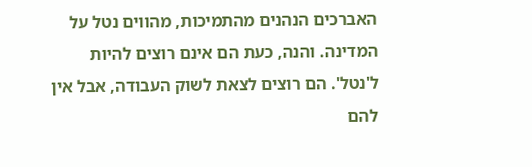האברכים הנהנים מהתמיכות, מהווים נטל על המדינה. והנה, כעת הם אינם רוצים להיות ל'נטל'. הם רוצים לצאת לשוק העבודה, אבל אין להם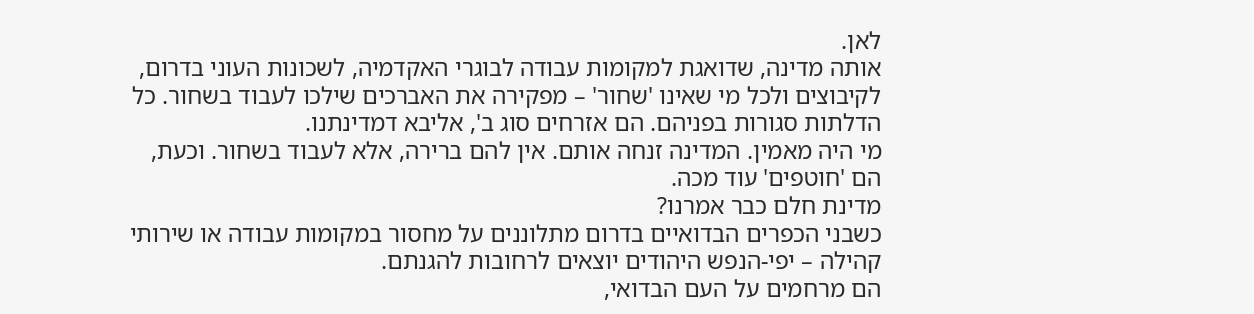לאן.
אותה מדינה, שדואגת למקומות עבודה לבוגרי האקדמיה, לשכונות העוני בדרום, לקיבוצים ולכל מי שאינו 'שחור' – מפקירה את האברכים שילכו לעבוד בשחור. כל הדלתות סגורות בפניהם. הם אזרחים סוג ב', אליבא דמדינתנו.
מי היה מאמין. המדינה זנחה אותם. אין להם ברירה, אלא לעבוד בשחור. וכעת, הם 'חוטפים' עוד מכה.
מדינת חלם כבר אמרנו?
כשבני הכפרים הבדואיים בדרום מתלוננים על מחסור במקומות עבודה או שירותי קהילה – יפי-הנפש היהודים יוצאים לרחובות להגנתם.
הם מרחמים על העם הבדואי,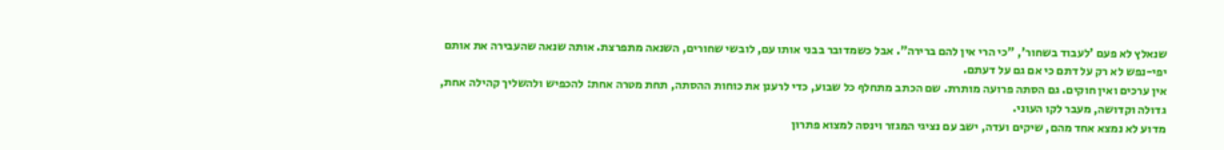שנאלץ לא פעם 'לעבוד בשחור', "כי הרי אין להם ברירה". אבל כשמדובר בבני אותו עם, לובשי שחורים, השנאה מתפרצת. אותה שנאה שהעבירה את אותם יפי-נפש לא רק על דתם כי אם גם על דעתם.
אין ערכים ואין חוקים. גם הסתה פרועה מותרת. שם הכתב מתחלף כל שבוע, כדי לרענן את כוחות ההסתה, תחת מטרה אחת: להכפיש ולהשליך קהילה אחת, גדולה וקדושה, מעבר לקו העוני.
מדוע לא נמצא אחד מהם, שיקים ועדה, ישב עם נציגי המגזר וינסה למצוא פתרון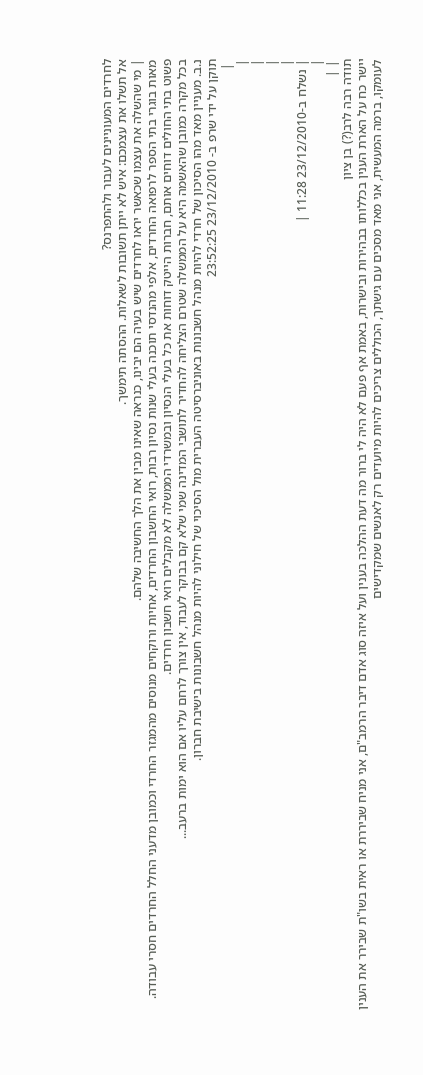לחרדים המעוניינים לעבור ולהתפרנס?
אל תשלו את עצמכם: איש לא ייתן תשובות לשאלות. ההסתה תימשך.
| מי שהשלה את עצמו שכאשר יראו לחרדים שיש בעיה הם יבינו, כנראה שאינו מבין את הלך החשיבה שלהם.
מאות בוגרי בתי הספר לרפואה החרדים, אלפי מהנדסי תוכנה בעלי שנות נסיון רבות, רואי החשבון החרדים, אחיות ורוקחים מנוסים מהמגזר החרדי וכמובן מדעני החלל החרדים חסרי עבודה. פשוט בתי החולים דוחים אותם, חברות הייטק דוחות את כל בעלי הנסיון ובמשרדי הממשלה לא מקבלים רואי חשבון חרדים.
בכל מקרה כמובן שהאשמה היא על הממשלה שטרם הצליחה להחדיר לתושבי המדינה שמי שלא קם בבוקר לעבוד, אין צורך לרחם עליו אם הוא ימות ברעב...
נ.ב. מעניין מאד מהו הסיכון של חרדי להיות מנהל חשבונות באוניברסיטה העברית מול הסיכוי של חילוני להיות מנהל חשבונות בישיבת חברון.
תוקן על ידי שרפ ב- 23/12/2010 23:52:25
 |
|
|
|
|
| נשלח ב-23/12/2010 11:28 |
|
| |
תודה רבה לרב(?) בן ציון
יישר כח על הארת הענין בכללותו בבהירות ובישרות, באמת אף פעם לא היה לי ברור מה דעת ההלכה בענין ועל איזה סוג אדם דיבר הרמב"ם, אני מניח שביררת או ראית בשו"ת שבירר את הענין לעומקו, ברמה המעשית, אני מאד מסכים עם גישתך, הכוללים צריכים להיות מיועדים רק לאנשים שמקדישים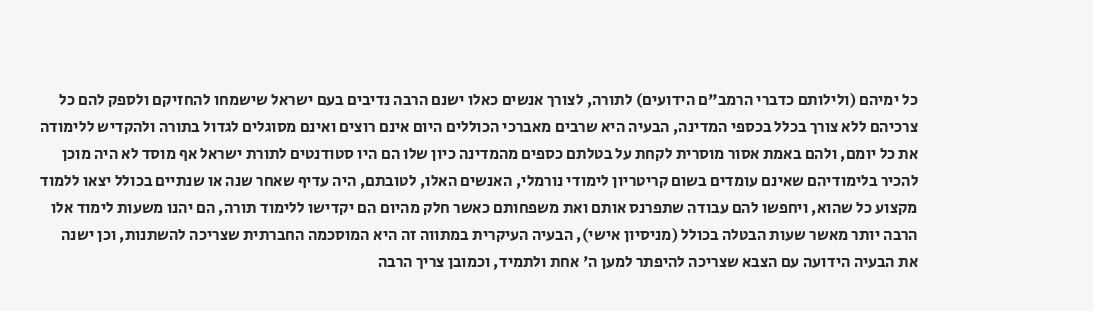כל ימיהם (ולילותם כדברי הרמב"ם הידועים) לתורה, לצורך אנשים כאלו ישנם הרבה נדיבים בעם ישראל שישמחו להחזיקם ולספק להם כל צרכיהם ללא צורך בכלל בכספי המדינה, הבעיה היא שרבים מאברכי הכוללים היום אינם רוצים ואינם מסוגלים לגדול בתורה ולהקדיש ללימודה את כל יומם, ולהם באמת אסור מוסרית לקחת על בטלתם כספים מהמדינה כיון שלו הם היו סטודנטים לתורת ישראל אף מוסד לא היה מוכן להכיר בלימודיהם שאינם עומדים בשום קריטריון לימודי נורמלי, האנשים האלו, לטובתם, היה עדיף שאחר שנה או שנתיים בכולל יצאו ללמוד מקצוע כל שהוא, ויחפשו להם עבודה שתפרנס אותם ואת משפחותם כאשר חלק מהיום הם יקדישו ללימוד תורה, הם יהנו משעות לימוד אלו הרבה יותר מאשר שעות הבטלה בכולל (מניסיון אישי), הבעיה העיקרית במתווה זה היא המוסכמה החברתית שצריכה להשתנות, וכן ישנה את הבעיה הידועה עם הצבא שצריכה להיפתר למען ה' אחת ולתמיד, וכמובן צריך הרבה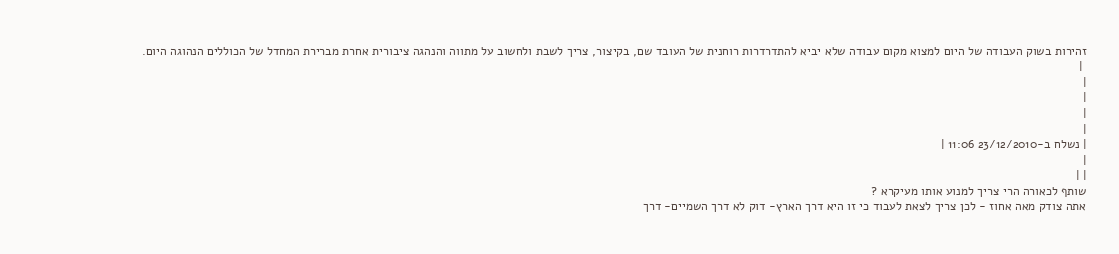זהירות בשוק העבודה של היום למצוא מקום עבודה שלא יביא להתדרדרות רוחנית של העובד שם, בקיצור, צריך לשבת ולחשוב על מתווה והנהגה ציבורית אחרת מברירת המחדל של הכוללים הנהוגה היום.
 |
|
|
|
|
| נשלח ב-23/12/2010 11:06 |
|
| |
שותף לכאורה הרי צריך למנוע אותו מעיקרא ?
אתה צודק מאה אחוז - לכן צריך לצאת לעבוד כי זו היא דרך הארץ- דוק לא דרך השמיים- דרך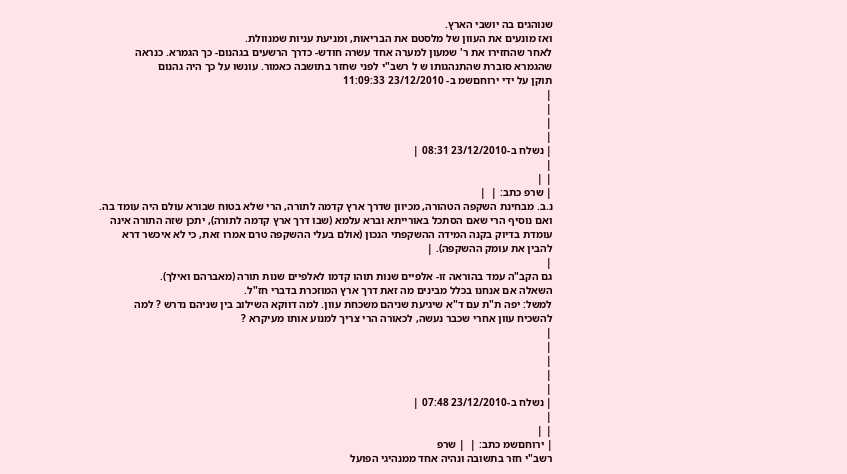שנוהגים בה יושבי הארץ.
ואז מונעים את העוון של מלסטם את הבריאות, ומניעת עניות שמנוולת.
לאחר שהחזירו את ר' שמעון למערה אחד עשרה חודש- כדרך הרשעים בגהנום- כך הגמרא. כנראה שהגמרא סוברת שהתנהגותו ש ל רשב"י לפני שחזר בתושבה כאמור. עונשו על כך היה גהנום
תוקן על ידי ירוחםשמ ב- 23/12/2010 11:09:33
|
|
|
|
| נשלח ב-23/12/2010 08:31 |
|
| |
| שרפ כתב: |  |
נ.ב. מבחינת השקפה הטהורה, מכיוון שדרך ארץ קדמה לתורה, הרי שלא בטוח שבורא עולם היה עומד בה. ואם נוסיף הרי שאם הסתכל באורייתא וברא עלמא (שבו דרך ארץ קדמה לתורה), יתכן שזה התורה אינה עומדת בדיוק בקנה המידה ההשקפתי הנכון (אולם בעלי ההשקפה טרם אמרו זאת, כי לא איכשר דרא להבין את עומק ההשקפה). |
|
גם הקב"ה עמד בהוראה זו- אלפיים שנות תוהו קדמו לאלפיים שנות תורה (מאברהם ואילך).
השאלה אם אנחנו בכלל מבינים מה זאת דרך ארץ המוזכרת בדברי חז"ל.
למשל: יפה ת"ת עם ד"א שיגיעת שניהם משכחת עוון. למה דווקא השילוב בין שניהם נדרש ? למה להשכיח עוון אחרי שכבר נעשה, לכאורה הרי צריך למנוע אותו מעיקרא ?
|
|
|
|
|
| נשלח ב-23/12/2010 07:48 |
|
| |
| ירוחםשמ כתב: |  | שרפ
רשב"י חזר בתשובה ונהיה אחד ממנהיגי הפועל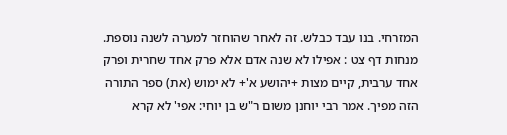המזרחי. בנו עבד כבלש. זה לאחר שהוחזר למערה לשנה נוספת.
מנחות דף צט : אפילו לא שנה אדם אלא פרק אחד שחרית ופרק אחד ערבית, קיים מצות +יהושע א'+ לא ימוש (את) ספר התורה הזה מפיך. אמר רבי יוחנן משום ר"ש בן יוחי: אפי' לא קרא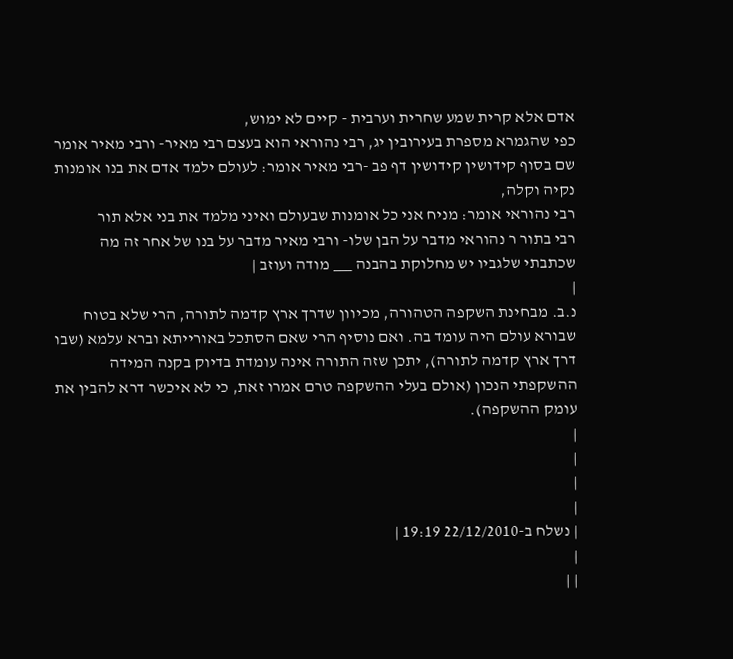אדם אלא קרית שמע שחרית וערבית - קיים לא ימוש,
כפי שהגמרא מספרת בעירובין יג, רבי נהוראי הוא בעצם רבי מאיר- ורבי מאיר אומר שם בסוף קידושין קידושין דף פב -רבי מאיר אומר: לעולם ילמד אדם את בנו אומנות נקיה וקלה,
רבי נהוראי אומר: מניח אני כל אומנות שבעולם ואיני מלמד את בני אלא תור
רבי בתור ר נהוראי מדבר על הבן שלו- ורבי מאיר מדבר על בנו של אחר זה מה שכתבתי שלגביו יש מחלוקת בהבנה ___ מודה ועוזב |
|
נ.ב. מבחינת השקפה הטהורה, מכיוון שדרך ארץ קדמה לתורה, הרי שלא בטוח שבורא עולם היה עומד בה. ואם נוסיף הרי שאם הסתכל באורייתא וברא עלמא (שבו דרך ארץ קדמה לתורה), יתכן שזה התורה אינה עומדת בדיוק בקנה המידה ההשקפתי הנכון (אולם בעלי ההשקפה טרם אמרו זאת, כי לא איכשר דרא להבין את עומק ההשקפה).
|
|
|
|
| נשלח ב-22/12/2010 19:19 |
|
| |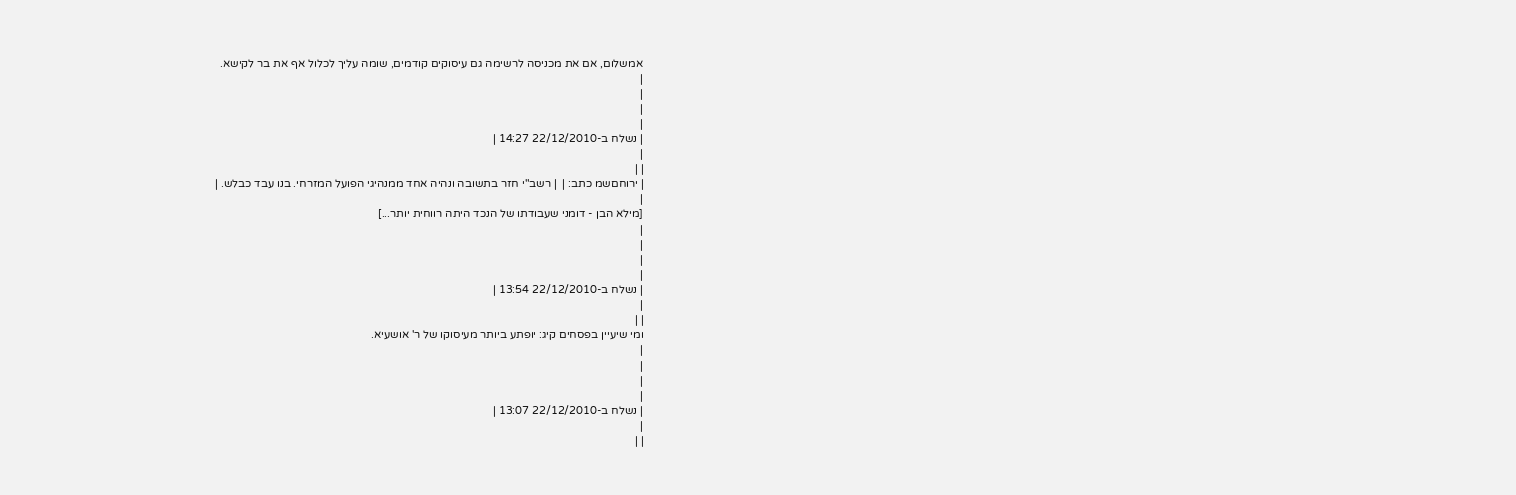אמשלום, אם את מכניסה לרשימה גם עיסוקים קודמים, שומה עליך לכלול אף את בר לקישא.
|
|
|
|
| נשלח ב-22/12/2010 14:27 |
|
| |
| ירוחםשמ כתב: |  | רשב"י חזר בתשובה ונהיה אחד ממנהיגי הפועל המזרחי. בנו עבד כבלש. |
|
[מילא הבן - דומני שעבודתו של הנכד היתה רווחית יותר...]
|
|
|
|
| נשלח ב-22/12/2010 13:54 |
|
| |
ומי שיעיין בפסחים קיג: יופתע ביותר מעיסוקו של ר' אושעיא.
|
|
|
|
| נשלח ב-22/12/2010 13:07 |
|
| |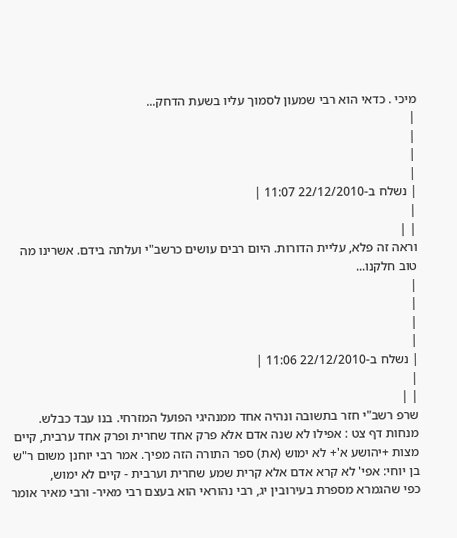מיכי . כדאי הוא רבי שמעון לסמוך עליו בשעת הדחק...
|
|
|
|
| נשלח ב-22/12/2010 11:07 |
|
| |
וראה זה פלא, עליית הדורות. היום רבים עושים כרשב"י ועלתה בידם. אשרינו מה טוב חלקנו...
|
|
|
|
| נשלח ב-22/12/2010 11:06 |
|
| |
שרפ רשב"י חזר בתשובה ונהיה אחד ממנהיגי הפועל המזרחי. בנו עבד כבלש.
מנחות דף צט : אפילו לא שנה אדם אלא פרק אחד שחרית ופרק אחד ערבית, קיים מצות +יהושע א'+ לא ימוש (את) ספר התורה הזה מפיך. אמר רבי יוחנן משום ר"ש בן יוחי: אפי' לא קרא אדם אלא קרית שמע שחרית וערבית - קיים לא ימוש,
כפי שהגמרא מספרת בעירובין יג, רבי נהוראי הוא בעצם רבי מאיר- ורבי מאיר אומר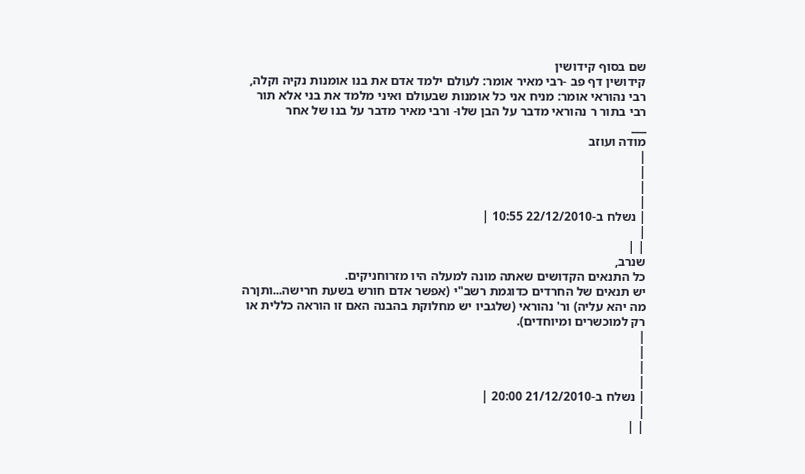שם בסוף קידושין
קידושין דף פב -רבי מאיר אומר: לעולם ילמד אדם את בנו אומנות נקיה וקלה,
רבי נהוראי אומר: מניח אני כל אומנות שבעולם ואיני מלמד את בני אלא תור
רבי בתור ר נהוראי מדבר על הבן שלו- ורבי מאיר מדבר על בנו של אחר
___
מודה ועוזב
|
|
|
|
| נשלח ב-22/12/2010 10:55 |
|
| |
שנרב,
כל התנאים הקדושים שאתה מונה למעלה היו מזרוחניקים.
יש תנאים של החרדים כדוגמת רשב"י (אפשר אדם חורש בשעת חרישה...ותןרה מה יהא עליה) ור' נהוראי (שלגביו יש מחלוקת בהבנה האם זו הוראה כללית או רק למוכשרים ומיוחדים).
|
|
|
|
| נשלח ב-21/12/2010 20:00 |
|
| |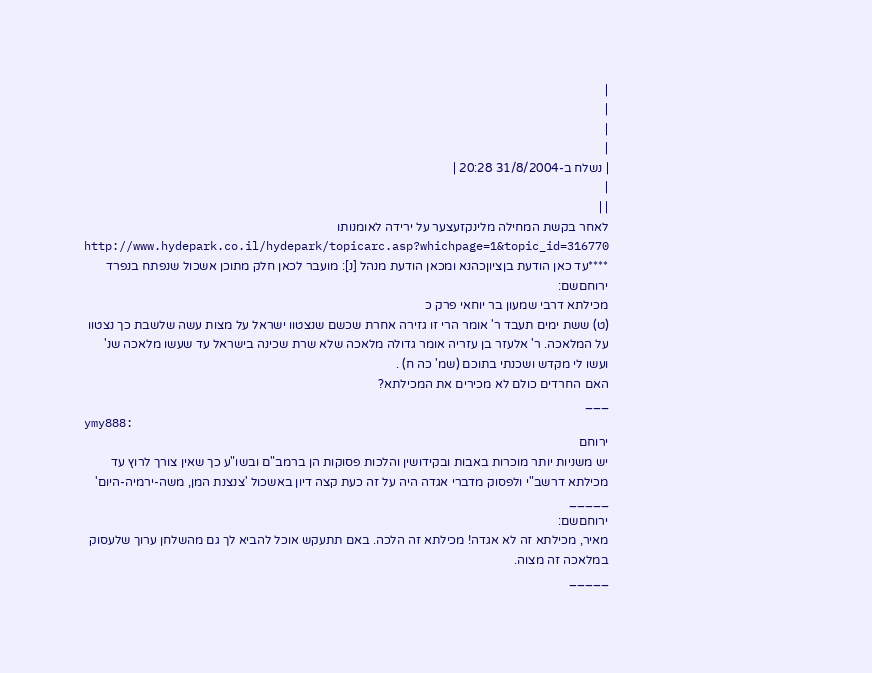|
|
|
|
| נשלח ב-31/8/2004 20:28 |
|
| |
לאחר בקשת המחילה מלינקזעצער על ירידה לאומנותו http://www.hydepark.co.il/hydepark/topicarc.asp?whichpage=1&topic_id=316770
****עד כאן הודעת בןציוןכהנא ומכאן הודעת מנהל [נ]: מועבר לכאן חלק מתוכן אשכול שנפתח בנפרד
ירוחםשם:
מכילתא דרבי שמעון בר יוחאי פרק כ
(ט) ששת ימים תעבד ר' אומר הרי זו גזירה אחרת שכשם שנצטוו ישראל על מצות עשה שלשבת כך נצטוו על המלאכה. ר' אלעזר בן עזריה אומר גדולה מלאכה שלא שרת שכינה בישראל עד שעשו מלאכה שנ' ועשו לי מקדש ושכנתי בתוכם (שמ' כה ח) .
האם החרדים כולם לא מכירים את המכילתא?
___
ymy888:
ירוחם
יש משניות יותר מוכרות באבות ובקידושין והלכות פסוקות הן ברמב"ם ובשו"ע כך שאין צורך לרוץ עד מכילתא דרשב"י ולפסוק מדברי אגדה היה על זה כעת קצה דיון באשכול 'צנצנת המן, משה-ירמיה-היום'
_____
ירוחםשם:
מאיר, מכילתא זה לא אגדה! מכילתא זה הלכה. באם תתעקש אוכל להביא לך גם מהשלחן ערוך שלעסוק במלאכה זה מצוה.
_____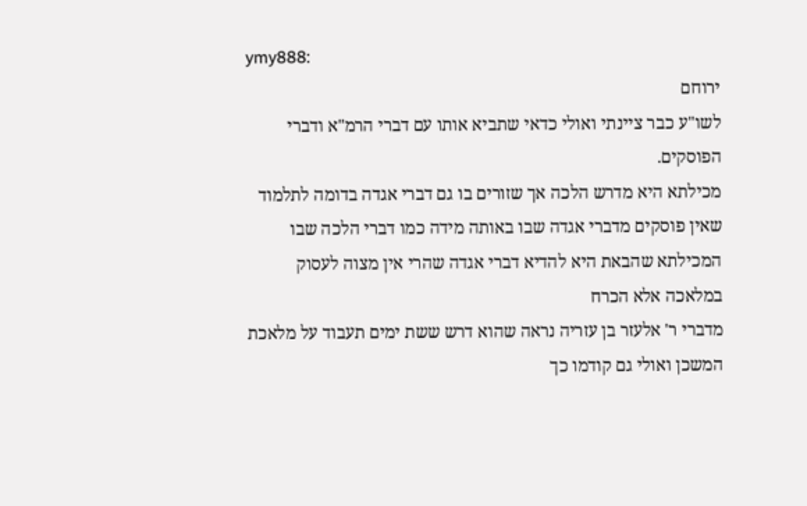ymy888:
ירוחם
לשו"ע כבר ציינתי ואולי כדאי שתביא אותו עם דברי הרמ"א ודברי הפוסקים.
מכילתא היא מדרש הלכה אך שזורים בו גם דברי אגדה בדומה לתלמוד שאין פוסקים מדברי אגדה שבו באותה מידה כמו דברי הלכה שבו
המכילתא שהבאת היא להדיא דברי אגדה שהרי אין מצוה לעסוק במלאכה אלא הכרח
מדברי ר' אלעזר בן עזריה נראה שהוא דרש ששת ימים תעבוד על מלאכת המשכן ואולי גם קודמו כך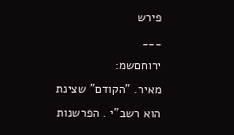פירש
___
ירוחםשמ:
מאיר. "הקודם" שצינת הוא רשב"י . הפרשנות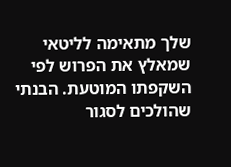שלך מתאימה לליטאי שמאלץ את הפרוש לפי השקפתו המוטעת. הבנתי שהולכים לסגור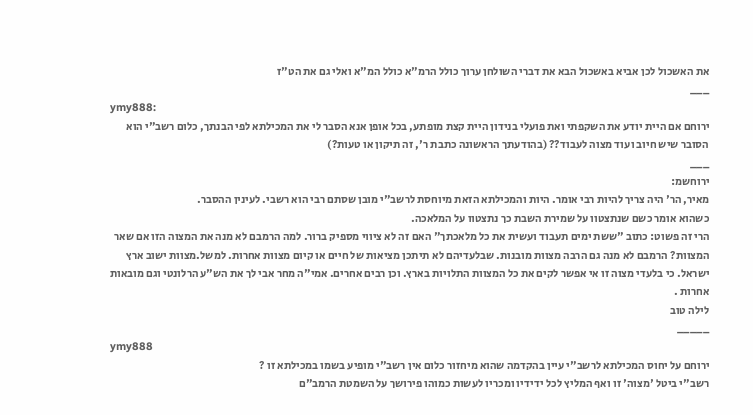את האשכול לכן אביא באשכול הבא את דברי השולחן ערוך כולל הרמ"א כולל המ"א ואלי גם את הט"ז
___
ymy888:
ירוחם אם היית יודע את השקפתי ואת פועלי בנידון היית קצת מופתע, בכל אופן אנא הסבר לי את המכילתא לפי הבנתך, כלום רשב"י הוא הסובר שיש חיוב ועוד מצוה לעבוד?? (בהודעתך הראשונה כתבת ר', זה תיקון או טעות?)
___
ירוחשמ:
מאיר, הר' היה צריך להיות רבי אומר. היות והמכילתא הזאת מיוחסת לרשב"י מובן שסתם רבי הוא רשבי. לעינין ההסבר.
כשהוא אומר כשם שנתצטוו על שמירת השבת כך נתצטוו על המלאכה.
הרי זה פשוט: כתוב "ששת ימים תעבוד ועשית את כל מלאכתך" האם זה לא ציווי מספיק ברור. למה הרמבם לא מנה את המצוה הזו אם שאר המצוות? הרמבם לא מנה גם הרבה מצוות מובנות. שבלעדיהם לא תיתכן מציאות של חיים או קיום מצוות אחרות. למשל.מצוות ישוב ארץ ישראל. כי בלעדי מצוה זו אי אפשר לקים את כל המצוות התלויות בארץ. וכן רבים אחרים. אמי"ה מחר אבי לך את הש"ע הרלונטי וגם מובאות אחרות .
לילה טוב
_____
ymy888
ירוחם על יחוס המכילתא לרשב"י עיין בהקדמה שהוא מיחזור כלום אין רשב"י מופיע בשמו במכילתא זו ?
רשב"י ביטל 'מצוה' זו ואף המליץ לכל ידידיו ומכריו לעשות כמוהו פירושך על השמטת הרמב"ם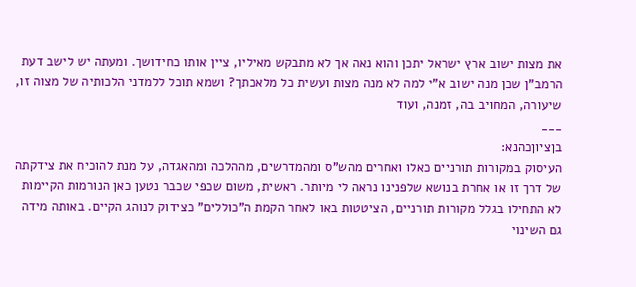את מצות ישוב ארץ ישראל יתכן והוא נאה אך לא מתבקש מאיליו, ציין אותו כחידושך. ומעתה יש לישב דעת הרמב"ן שכן מנה ישוב א"י למה לא מנה מצות ועשית כל מלאכתך? ושמא תוכל ללמדני הלכותיה של מצוה זו, שיעורה, המחויב בה, זמנה, ועוד
___
בןציוןכהנא:
העיסוק במקורות תורניים כאלו ואחרים מהש"ס ומהמדרשים, מההלכה ומהאגדה, על מנת להוכיח את צידקתה של דרך זו או אחרת בנושא שלפנינו נראה לי מיותר. ראשית, משום שכפי שכבר נטען כאן הנורמות הקיימות לא התחילו בגלל מקורות תורניים, הציטטות באו לאחר הקמת ה"כוללים" כצידוק לנוהג הקיים. באותה מידה גם השינוי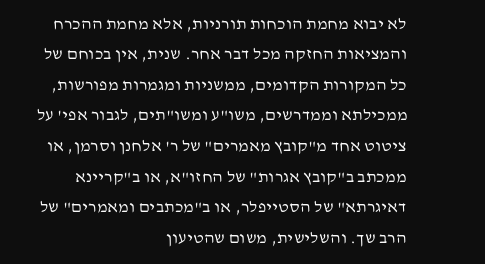לא יבוא מחמת הוכחות תורניות, אלא מחמת ההכרח והמציאות החזקה מכל דבר אחר. שנית, אין בכוחם של כל המקורות הקדומים, ממשניות ומגמרות מפורשות, ממכילתא וממדרשים, משו"ע ומשו"תים, לגבור אפי' על ציטוט אחד מ"קובץ מאמרים" של ר' אלחנן וסרמן, או ממכתב ב"קובץ אגרות" של החזו"א, או ב"קריינא דאיגרתא" של הסטייפלר, או ב"מכתבים ומאמרים" של הרב שך. והשלישית, משום שהטיעון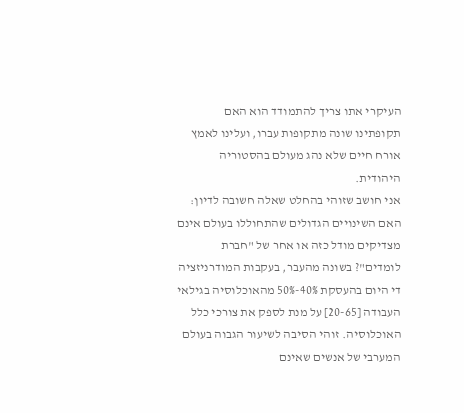העיקרי אתו צריך להתמודד הוא האם תקופתינו שונה מתקופות עברו, ועלינו לאמץ אורח חיים שלא נהג מעולם בהסטוריה היהודית.
אני חושב שזוהי בהחלט שאלה חשובה לדיון: האם השינויים הגדולים שהתחוללו בעולם אינם מצדיקים מודל כזה או אחר של "חברת לומדים"? בשונה מהעבר, בעקבות המודרניזציה די היום בהעסקת 40%-50% מהאוכלוסיה בגילאי העבודה [20-65] על מנת לספק את צורכי כלל האוכלוסיה. זוהי הסיבה לשיעור הגבוה בעולם המערבי של אנשים שאינם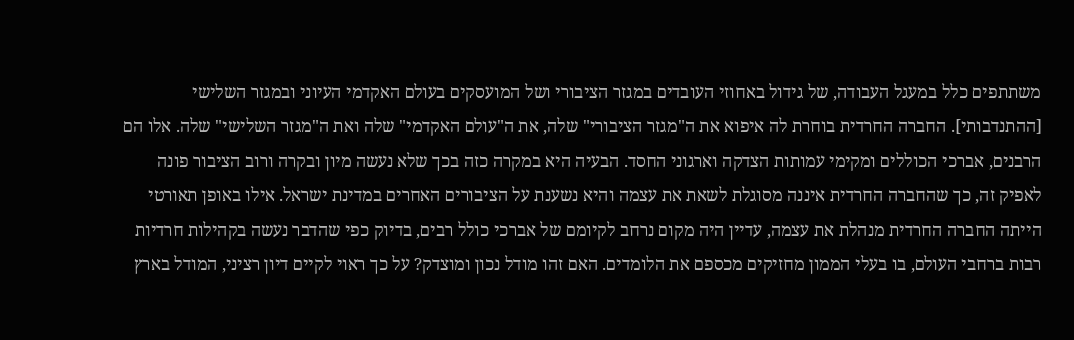משתתפים כלל במעגל העבודה, של גידול באחוזי העובדים במגזר הציבורי ושל המועסקים בעולם האקדמי העיוני ובמגזר השלישי [ההתנדבותי]. החברה החרדית בוחרת לה איפוא את ה"מגזר הציבורי" שלה, את ה"עולם האקדמי" שלה ואת ה"מגזר השלישי" שלה. אלו הם הרבנים, אברכי הכוללים ומקימי עמותות הצדקה וארגוני החסד. הבעיה היא במקרה כזה בכך שלא נעשה מיון ובקרה ורוב הציבור פונה לאפיק זה, כך שהחברה החרדית איננה מסוגלת לשאת את עצמה והיא נשענת על הציבורים האחרים במדינת ישראל. אילו באופן תאורטי הייתה החברה החרדית מנהלת את עצמה, עדיין היה מקום נרחב לקיומם של אברכי כולל רבים, בדיוק כפי שהדבר נעשה בקהילות חרדיות רבות ברחבי העולם, בו בעלי הממון מחזיקים מכספם את הלומדים. האם זהו מודל נכון ומוצדק? על כך ראוי לקיים דיון רציני, המודל בארץ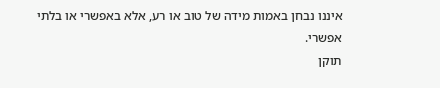איננו נבחן באמות מידה של טוב או רע, אלא באפשרי או בלתי אפשרי.
תוקן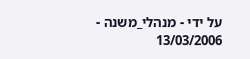על ידי - מנהלי_משנה - 13/03/2006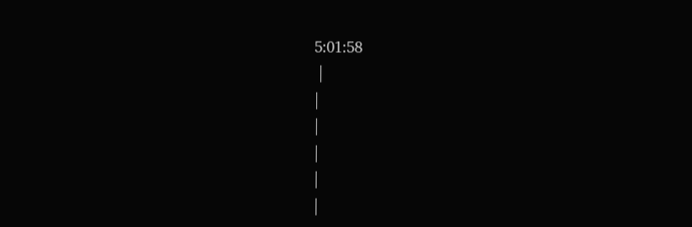5:01:58
 |
|
|
|
|
|